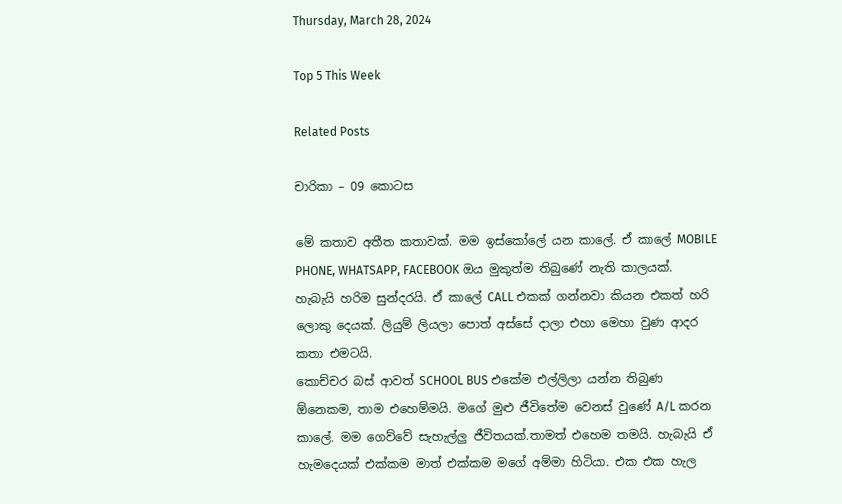Thursday, March 28, 2024

Top 5 This Week

Related Posts

චාරිකා – 09 කොටස

මේ කතාව අතීත කතාවක්. මම ඉස්කෝලේ යන කාලේ. ඒ කාලේ MOBILE PHONE, WHATSAPP, FACEBOOK ඔය මුකුත්ම තිබුණේ නැති කාලයක්.
හැබැයි හරිම සුන්දරයි. ඒ කාලේ CALL එකක් ගන්නවා කියන එකත් හරි ලොකු දෙයක්. ලියුම් ලියලා පොත් අස්සේ දාලා එහා මෙහා වුණ ආදර කතා එමටයි.
කොච්චර බස් ආවත් SCHOOL BUS එකේම එල්ලිලා යන්න තිබුණ ඕනෙකම, තාම එහෙම්මයි. මගේ මුළු ජීවිතේම වෙනස් වුණේ A/L කරන කාලේ. මම ගෙව්වේ සැහැල්ලු ජීවිතයක්.තාමත් එහෙම තමයි. හැබැයි ඒ හැමදෙයක් එක්කම මාත් එක්කම මගේ අම්මා හිටියා. එක එක හැල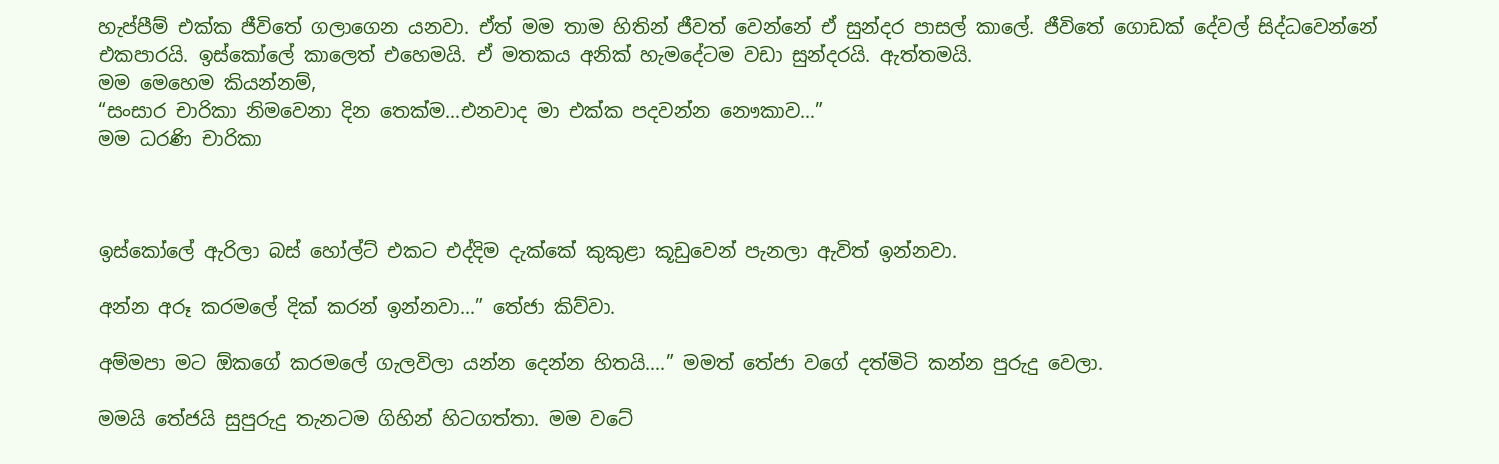හැප්පීම් එක්ක ජීවිතේ ගලාගෙන යනවා. ඒත් මම තාම හිතින් ජීවත් වෙන්නේ ඒ සුන්දර පාසල් කාලේ. ජීවිතේ ගොඩක් දේවල් සිද්ධවෙන්නේ එකපාරයි. ඉස්කෝලේ කාලෙත් එහෙමයි. ඒ මතකය අනික් හැමදේටම වඩා සුන්දරයි. ඇත්තමයි.
මම මෙහෙම කියන්නම්,
“සංසාර චාරිකා නිමවෙනා දින තෙක්ම…එනවාද මා එක්ක පදවන්න නෞකාව…”
මම ධරණි චාරිකා



ඉස්කෝලේ ඇරිලා බස් හෝල්ට් එකට එද්දිම දැක්කේ කුකුළා කූඩුවෙන් පැනලා ඇවිත් ඉන්නවා.

අන්න අරූ කරමලේ දික් කරන් ඉන්නවා…” තේජා කිව්වා.

අම්මපා මට ඕකගේ කරමලේ ගැලවිලා යන්න දෙන්න හිතයි….” මමත් තේජා වගේ දත්මිටි කන්න පුරුදු වෙලා.

මමයි තේජයි සුපුරුදු තැනටම ගිහින් හිටගත්තා. මම වටේ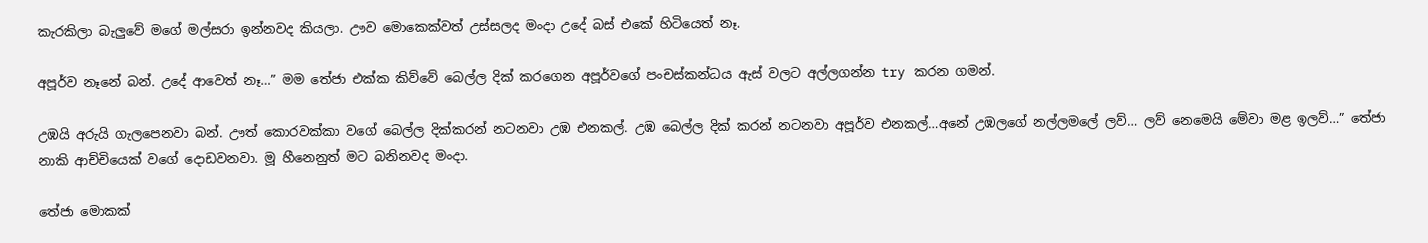කැරකිලා බැලුවේ මගේ මල්සරා ඉන්නවද කියලා. ඌව මොකෙක්වත් උස්සලද මංදා උදේ බස් එකේ හිටියෙත් නෑ.

අපූර්ව නෑනේ බන්. උදේ ආවෙත් නෑ…” මම තේජා එක්ක කිව්වේ බෙල්ල දික් කරගෙන අපූර්වගේ පංචස්කන්ධය ඇස් වලට අල්ලගන්න try කරන ගමන්.

උඹයි අරුයි ගැලපෙනවා බන්. ඌත් කොරවක්කා වගේ බෙල්ල දික්කරන් නටනවා උඹ එනකල්. උඹ බෙල්ල දික් කරන් නටනවා අපූර්ව එනකල්…අනේ උඹලගේ නල්ලමලේ ලව්… ලව් නෙමෙයි මේවා මළ ඉලව්…” තේජා නාකි ආච්චියෙක් වගේ දොඩවනවා. මූ හීනෙනුත් මට බනිනවද මංදා.

තේජා මොකක්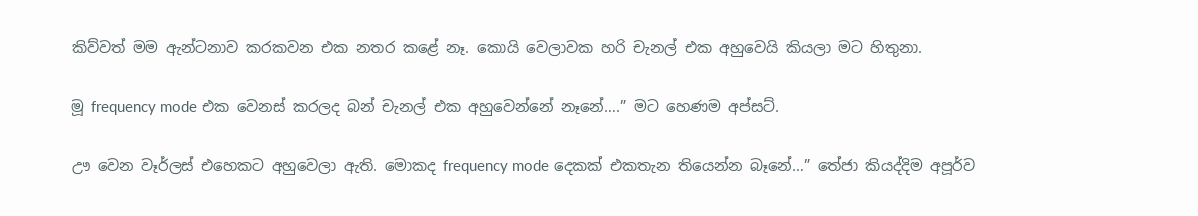කිව්වත් මම ඇන්ටනාව කරකවන එක නතර කළේ නෑ. කොයි වෙලාවක හරි චැනල් එක අහුවෙයි කියලා මට හිතුනා.

මූ frequency mode එක වෙනස් කරලද බන් චැනල් එක අහුවෙන්නේ නෑනේ….” මට හෙණම අප්සට්.

ඌ වෙන වෑර්ලස් එහෙකට අහුවෙලා ඇති. මොකද frequency mode දෙකක් එකතැන තියෙන්න බෑනේ…” තේජා කියද්දිම අපූර්ව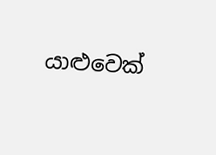යාළුවෙක්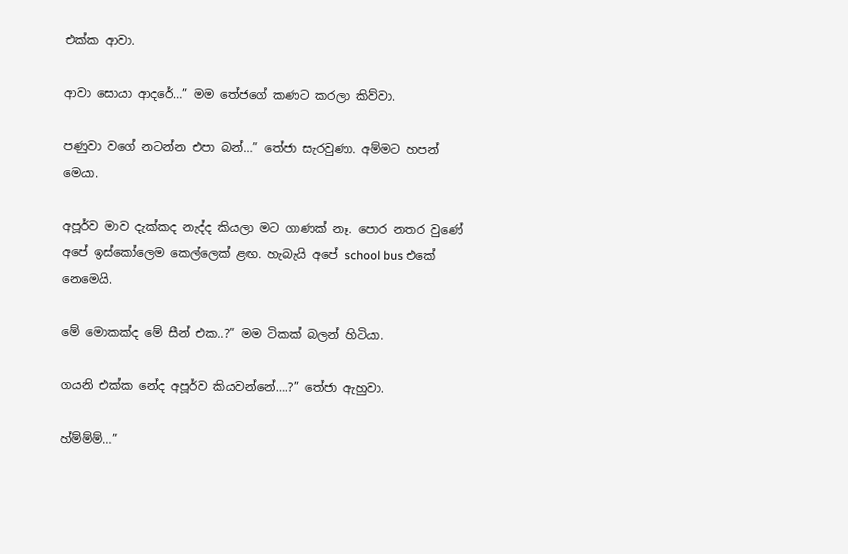එක්ක ආවා.

ආවා සොයා ආදරේ…” මම තේජගේ කණට කරලා කිව්වා.

පණුවා වගේ නටන්න එපා බන්…” තේජා සැරවුණා. අම්මට හපන් මෙයා.

අපූර්ව මාව දැක්කද නැද්ද කියලා මට ගාණක් නෑ. පොර නතර වුණේ අපේ ඉස්කෝලෙම කෙල්ලෙක් ළඟ. හැබැයි අපේ school bus එකේ නෙමෙයි.

මේ මොකක්ද මේ සීන් එක..?” මම ටිකක් බලන් හිටියා.

ගයනි එක්ක නේද අපූර්ව කියවන්නේ….?” තේජා ඇහුවා.

හ්ම්ම්ම්…”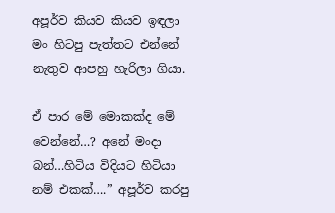අපූර්ව කියව කියව ඉඳලා මං හිටපු පැත්තට එන්නේ නැතුව ආපහු හැරිලා ගියා.

ඒ පාර මේ මොකක්ද මේ වෙන්නේ…? අනේ මංදා බන්…හිටිය විදියට හිටියා නම් එකක්….” අපූර්ව කරපු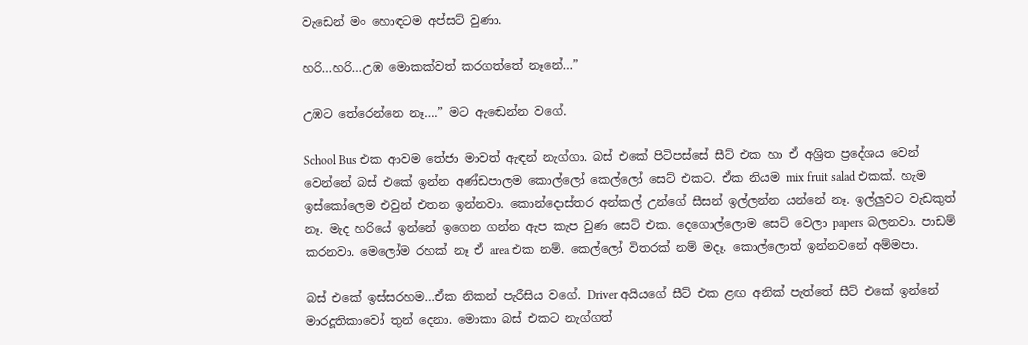වැඩෙන් මං හොඳටම අප්සට් වුණා.

හරි…හරි…උඹ මොකක්වත් කරගත්තේ නෑනේ…”

උඹට තේරෙන්නෙ නෑ….” මට ඇඬෙන්න වගේ.

School Bus එක ආවම තේජා මාවත් ඇඳන් නැග්ගා. බස් එකේ පිටිපස්සේ සීට් එක හා ඒ අශ්‍රිත ප්‍රදේශය වෙන් වෙන්නේ බස් එකේ ඉන්න අණ්ඩපාලම කොල්ලෝ කෙල්ලෝ සෙට් එකට. ඒක නියම mix fruit salad එකක්. හැම ඉස්කෝලෙම එවුන් එතන ඉන්නවා. කොන්දොස්තර අන්කල් උන්ගේ සීසන් ඉල්ලන්න යන්නේ නෑ. ඉල්ලුවට වැඩකුත් නෑ. මැද හරියේ ඉන්නේ ඉගෙන ගන්න ඇප කැප වුණ සෙට් එක. දෙගොල්ලොම සෙට් වෙලා papers බලනවා. පාඩම් කරනවා. මෙලෝම රහක් නෑ ඒ area එක නම්. කෙල්ලෝ විතරක් නම් මදෑ. කොල්ලොත් ඉන්නවනේ අම්මපා.

බස් එකේ ඉස්සරහම…ඒක නිකන් පැරීසිය වගේ. Driver අයියගේ සීට් එක ළඟ අනික් පැත්තේ සීට් එකේ ඉන්නේ මාරදූතිකාවෝ තුන් දෙනා. මොකා බස් එකට නැග්ගත්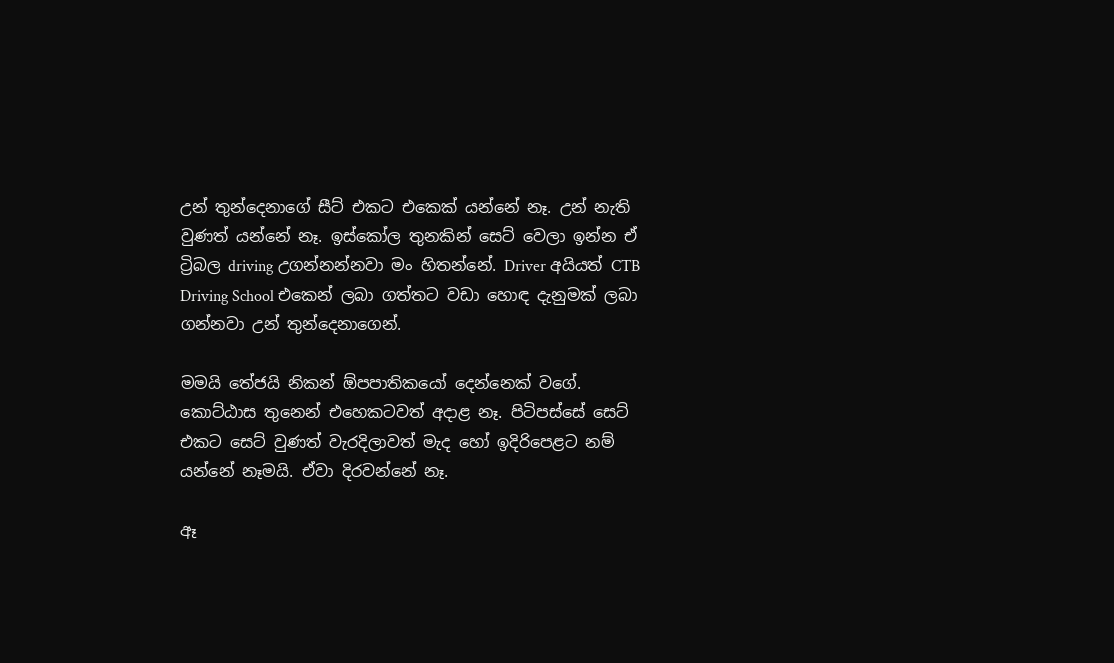උන් තුන්දෙනාගේ සීට් එකට එකෙක් යන්නේ නෑ. උන් නැති වුණත් යන්නේ නෑ. ඉස්කෝල තුනකින් සෙට් වෙලා ඉන්න ඒ ට්‍රිබල driving උගන්නන්නවා මං හිතන්නේ. Driver අයියත් CTB Driving School එකෙන් ලබා ගත්තට වඩා හොඳ දැනුමක් ලබා ගන්නවා උන් තුන්දෙනාගෙන්.

මමයි තේජයි නිකන් ඕපපාතිකයෝ දෙන්නෙක් වගේ. කොට්ඨාස තුනෙන් එහෙකටවත් අදාළ නෑ. පිටිපස්සේ සෙට් එකට සෙට් වුණත් වැරදිලාවත් මැද හෝ ඉදිරිපෙළට නම් යන්නේ නෑමයි. ඒවා දිරවන්නේ නෑ.

ඈ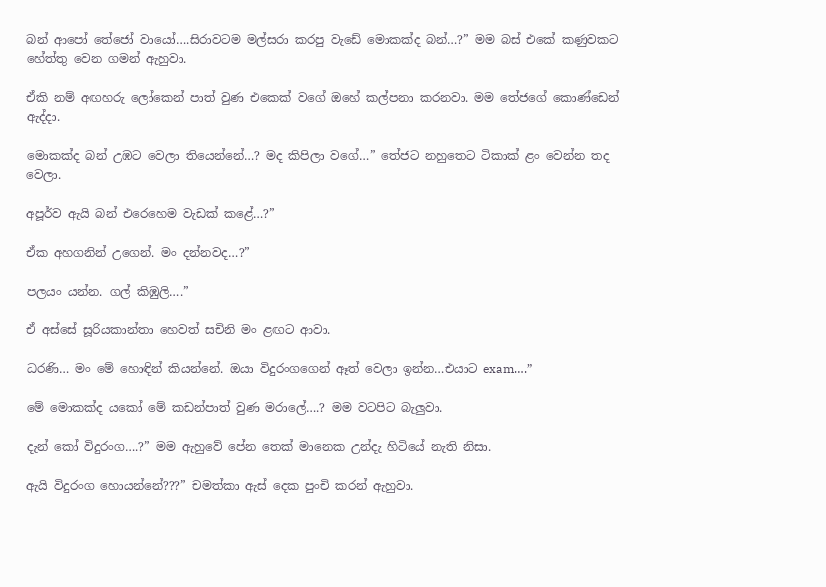බන් ආපෝ තේජෝ වායෝ….සිරාවටම මල්සරා කරපු වැඩේ මොකක්ද බන්…?” මම බස් එකේ කණුවකට හේත්තු වෙන ගමන් ඇහුවා.

ඒකි නම් අඟහරු ලෝකෙන් පාත් වුණ එකෙක් වගේ ඔහේ කල්පනා කරනවා. මම තේජගේ කොණ්ඩෙන් ඇද්දා.

මොකක්ද බන් උඹට වෙලා තියෙන්නේ…? මද කිපිලා වගේ…” තේජට නහුතෙට ටිකාක් ළං වෙන්න තද වෙලා.

අපූර්ව ඇයි බන් එරෙහෙම වැඩක් කළේ…?”

ඒක අහගනින් උගෙන්. මං දන්නවද…?”

පලයං යන්න. ගල් කිඹුලි….”

ඒ අස්සේ සූරියකාන්තා හෙවත් සචිනි මං ළඟට ආවා.

ධරණි… මං මේ හොඳින් කියන්නේ. ඔයා විදුරංගගෙන් ඈත් වෙලා ඉන්න…එයාට exam….”

මේ මොකක්ද යකෝ මේ කඩන්පාත් වුණ මරාලේ….? මම වටපිට බැලුවා.

දැන් කෝ විදුරංග….?” මම ඇහුවේ පේන තෙක් මානෙක උන්දැ හිටියේ නැති නිසා.

ඇයි විදුරංග හොයන්නේ???” චමත්කා ඇස් දෙක පුංචි කරන් ඇහුවා.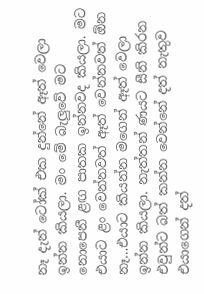නෑ දැන් ටෝක් එක දුන්නේ ඈත් වෙලා ඉන්න කියලා. මං මේ බැලුවේ මට නොපෙනී ළඟ පාතක ඉන්නවද කියලා. මට එයාට ළං වෙන්නවත් ඈත් වෙන්නවත් ඕන නෑ…එයාට කියන්න මගෙන් ඈත් වෙලා ඉන්න කියලා. නැත්තන් ණයට සීනි කිරන එවුන්ට බත් කන්න වෙන්නේ දත් නැතුව එයාගෙන් දත්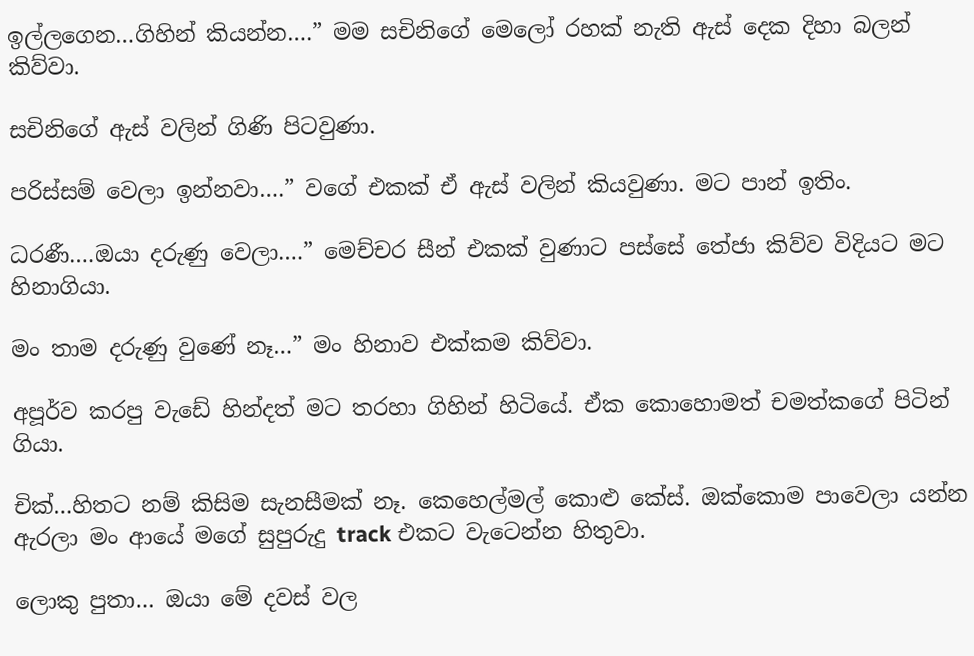ඉල්ලගෙන…ගිහින් කියන්න….” මම සචිනිගේ මෙලෝ රහක් නැති ඇස් දෙක දිහා බලන් කිව්වා.

සචිනිගේ ඇස් වලින් ගිණි පිටවුණා.

පරිස්සම් වෙලා ඉන්නවා….” වගේ එකක් ඒ ඇස් වලින් කියවුණා. මට පාන් ඉතිං.

ධරණී….ඔයා දරුණු වෙලා….” මෙච්චර සීන් එකක් වුණාට පස්සේ තේජා කිව්ව විදියට මට හිනාගියා.

මං තාම දරුණු වුණේ නෑ…” මං හිනාව එක්කම කිව්වා.

අපූර්ව කරපු වැඩේ හින්දත් මට තරහා ගිහින් හිටියේ. ඒක කොහොමත් චමත්කගේ පිටින් ගියා.

චික්…හිතට නම් කිසිම සැනසීමක් නෑ. කෙහෙල්මල් කොළු කේස්. ඔක්කොම පාවෙලා යන්න ඇරලා මං ආයේ මගේ සුපුරුදු track එකට වැටෙන්න හිතුවා.

ලොකු පුතා… ඔයා මේ දවස් වල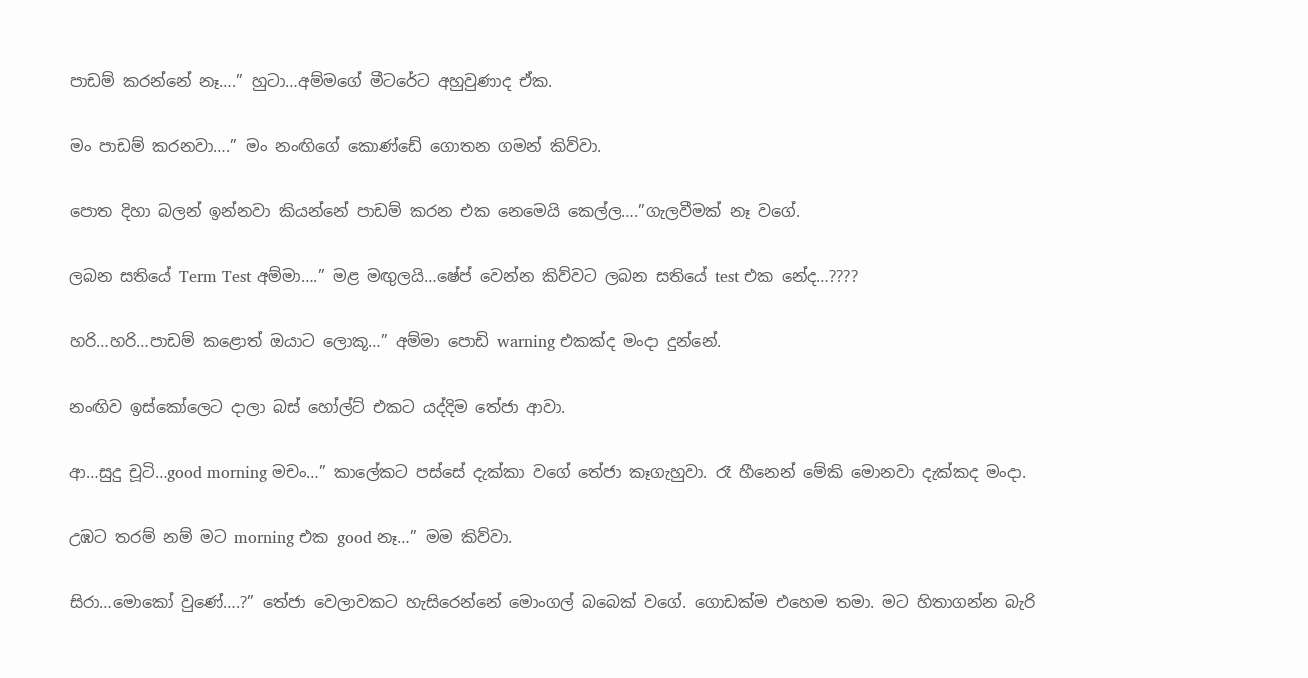පාඩම් කරන්නේ නෑ….” හුටා…අම්මගේ මීටරේට අහුවුණාද ඒක.

මං පාඩම් කරනවා….” මං නංඟිගේ කොණ්ඩේ ගොතන ගමන් කිව්වා.

පොත දිහා බලන් ඉන්නවා කියන්නේ පාඩම් කරන එක නෙමෙයි කෙල්ල….”ගැලවීමක් නෑ වගේ.

ලබන සතියේ Term Test අම්මා….” මළ මඟුලයි…ෂේප් වෙන්න කිව්වට ලබන සතියේ test එක නේද…????

හරි…හරි…පාඩම් කළොත් ඔයාට ලොකූ…” අම්මා පොඩි warning එකක්ද මංදා දුන්නේ.

නංඟිව ඉස්කෝලෙට දාලා බස් හෝල්ට් එකට යද්දිම තේජා ආවා.

ආ…සුදු චූටි…good morning මචං…” කාලේකට පස්සේ දැක්කා වගේ තේජා කෑගැහුවා. රෑ හීනෙන් මේකි මොනවා දැක්කද මංදා.

උඹට තරම් නම් මට morning එක good නෑ…” මම කිව්වා.

සිරා…මොකෝ වුණේ….?” තේජා වෙලාවකට හැසිරෙන්නේ මොංගල් බබෙක් වගේ. ගොඩක්ම එහෙම තමා. මට හිතාගන්න බැරි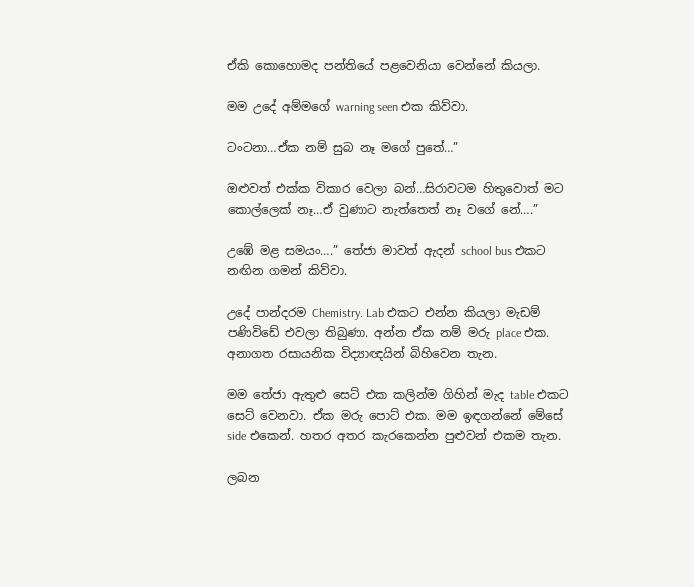ඒකි කොහොමද පන්තියේ පළවෙනියා වෙන්නේ කියලා.

මම උදේ අම්මගේ warning seen එක කිව්වා.

ටංටනා…ඒක නම් සුබ නෑ මගේ පුතේ…”

ඔළුවත් එක්ක විකාර වෙලා බන්…සිරාවටම හිතුවොත් මට කොල්ලෙක් නෑ…ඒ වුණාට නැත්තෙත් නෑ වගේ නේ….”

උඹේ මළ සමයං….” තේජා මාවත් ඇදන් school bus එකට නඟින ගමන් කිව්වා.

උදේ පාන්දරම Chemistry. Lab එකට එන්න කියලා මැඩම් පණිවිඩේ එවලා තිබුණා. අන්න ඒක නම් මරු place එක. අනාගත රසායනික විද්‍යාඥයින් බිහිවෙන තැන.

මම තේජා ඇතුළු සෙට් එක කලින්ම ගිහින් මැද table එකට සෙට් වෙනවා. ඒක මරු පොට් එක. මම ඉඳගන්නේ මේසේ side එකෙන්. හතර අතර කැරකෙන්න පුළුවන් එකම තැන.

ලබන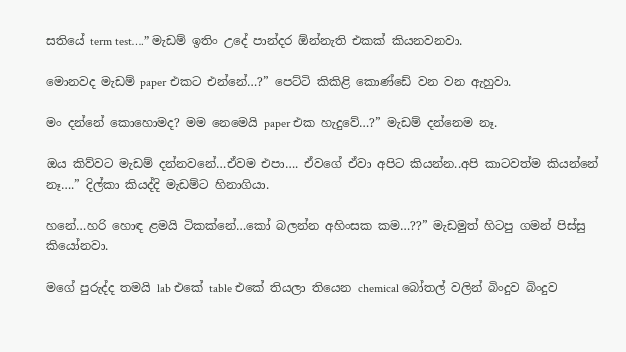සතියේ term test….” මැඩම් ඉතිං උදේ පාන්දර ඕන්නැති එකක් කියනවනවා.

මොනවද මැඩම් paper එකට එන්නේ…?” පෙට්ටි කිකිළි කොණ්ඩේ වන වන ඇහුවා.

මං දන්නේ කොහොමද? මම නෙමෙයි paper එක හැදුවේ…?” මැඩම් දන්නෙම නෑ.

ඔය කිව්වට මැඩම් දන්නවනේ…ඒවම එපා…. ඒවගේ ඒවා අපිට කියන්න..අපි කාටවත්ම කියන්නේ නෑ….” දිල්කා කියද්දි මැඩම්ට හිනාගියා.

හනේ…හරි හොඳ ළමයි ටිකක්නේ…කෝ බලන්න අහිංසක කම…??” මැඩමුත් හිටපු ගමන් පිස්සු කියෝනවා.

මගේ පුරුද්ද තමයි lab එකේ table එකේ තියලා තියෙන chemical බෝතල් වලින් බිංදුව බිංදුව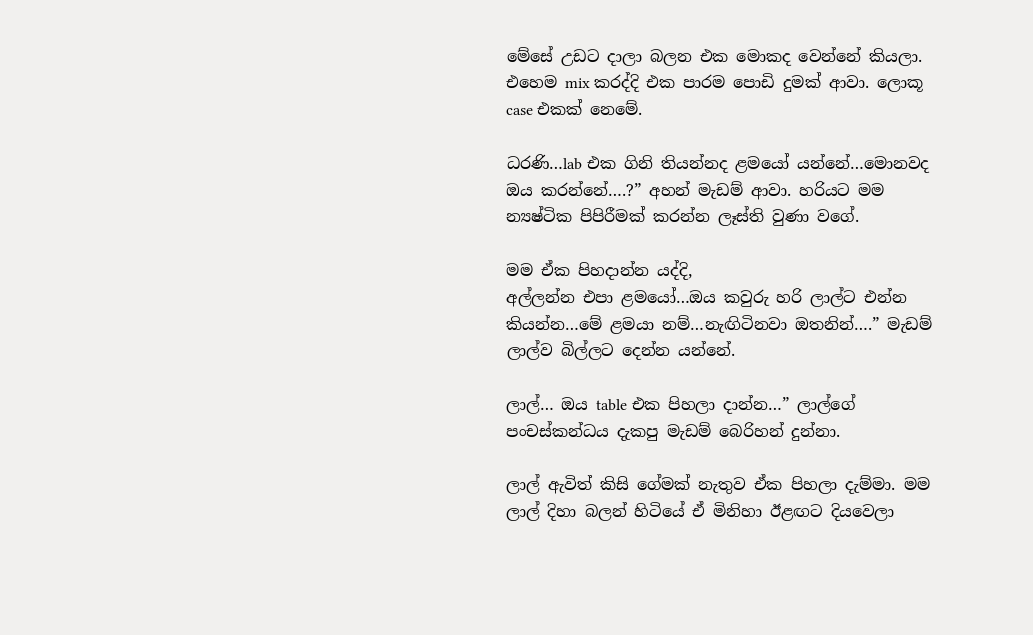මේසේ උඩට දාලා බලන එක මොකද වෙන්නේ කියලා. එහෙම mix කරද්දි එක පාරම පොඩි දුමක් ආවා. ලොකූ case එකක් නෙමේ.

ධරණි…lab එක ගිනි තියන්නද ළමයෝ යන්නේ…මොනවද ඔය කරන්නේ….?” අහන් මැඩම් ආවා. හරියට මම න්‍යෂ්ටික පිපිරීමක් කරන්න ලෑස්ති වුණා වගේ.

මම ඒක පිහදාන්න යද්දි,
අල්ලන්න එපා ළමයෝ…ඔය කවුරු හරි ලාල්ට එන්න කියන්න…මේ ළමයා නම්…නැඟිටිනවා ඔතනින්….” මැඩම් ලාල්ව බිල්ලට දෙන්න යන්නේ.

ලාල්… ඔය table එක පිහලා දාන්න…” ලාල්ගේ පංචස්කන්ධය දැකපු මැඩම් බෙරිහන් දුන්නා.

ලාල් ඇවිත් කිසි ගේමක් නැතුව ඒක පිහලා දැම්මා. මම ලාල් දිහා බලන් හිටියේ ඒ මිනිහා ඊළඟට දියවෙලා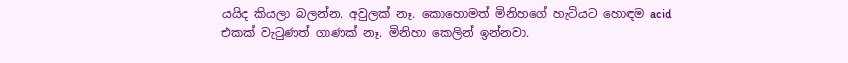යයිද කියලා බලන්න. අවුලක් නෑ. කොහොමත් මිනිහගේ හැටියට හොඳම acid එකක් වැටුණත් ගාණක් නෑ. මිනිහා කෙලින් ඉන්නවා.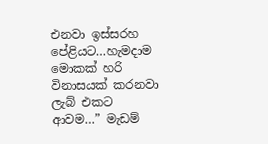එනවා ඉස්සරහ පේළියට…හැමදාම මොකක් හරි විනාසයක් කරනවා ලැබ් එකට ආවම…” මැඩම්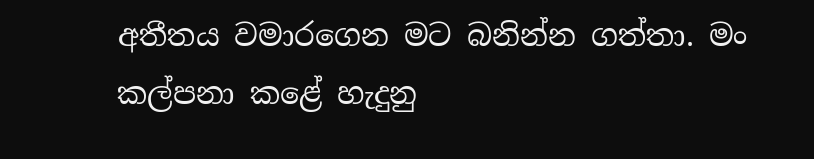අතීතය වමාරගෙන මට බනින්න ගත්තා. මං කල්පනා කළේ හැදුනු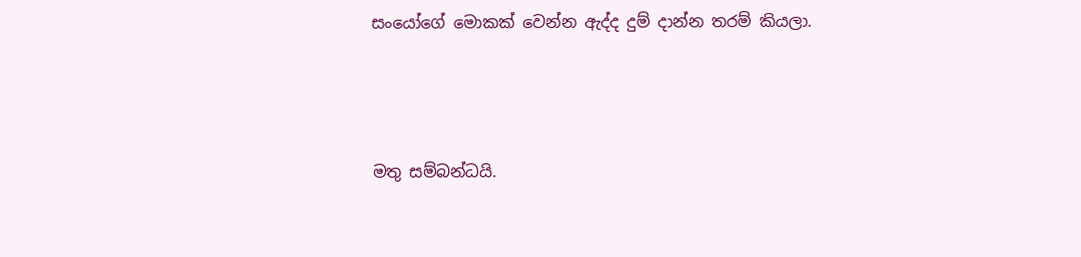සංයෝගේ මොකක් වෙන්න ඇද්ද දුම් දාන්න තරම් කියලා.



මතු සම්බන්ධයි.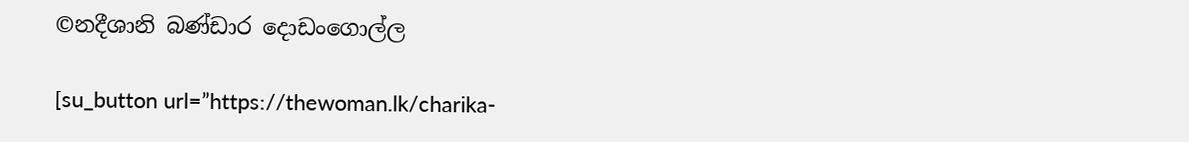©නදීශානි බණ්ඩාර දොඩංගොල්ල

[su_button url=”https://thewoman.lk/charika-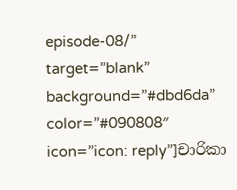episode-08/” target=”blank” background=”#dbd6da” color=”#090808″ icon=”icon: reply”]චාරිකා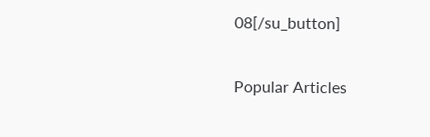08[/su_button]

Popular Articles